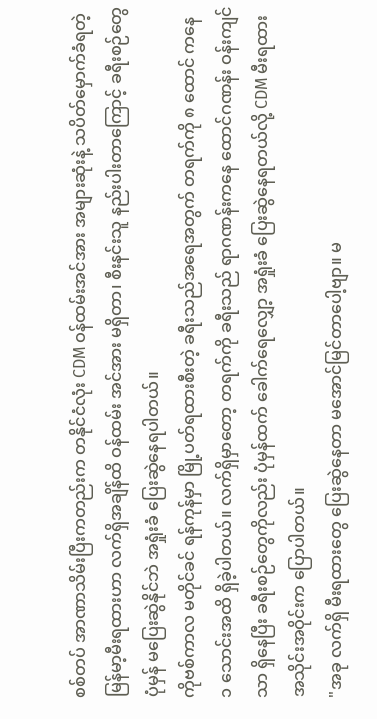စစ်တပ် အာဏာသိမ်းပြီးကတည်းက တနိုင်ငံလုံး CDM ဝန်ထမ်းအင်အား အများဆုံးနဲ့ သပိတ်မှောက်ခံရတဲ့ မြန်မာ့မီးရထားဟာ လက်ရှိအချိန်ထိ ဝန်ထမ်း အင်အား မရှိတာ၊ စီးနင်းသူ နည်းပါးတာကြောင့် ခရီးစဉ်တွေ ပုံမှန် မပြေးဆွဲနိုင်ဘဲ အရှုံးခံ ပြေးဆွဲနေရပါတယ်။
ကိုဗစ်ကာလ မတိုင်ခင် ရန်ကုန်မှာ မြို့ပတ်ရထားစီးတဲ့ ခရီးသည်အရေအတွက် တရက်ကို ၈ ထောင် ကနေ ၁ သောင်းအထိ ရှိခဲ့ပါတယ်။ လက်ရှိမှာတော့ တရက်ကို ခရီးသည် ရာဂဏန်းကနေ ထောင်ဂဏန်း ဝန်းကျင်သာ ရှိနေပြီး ခရီးစဉ်တွေကိုလည်း ပုံမှန်ထက် ခေါက်ရေလျှော့ အရှုံးခံ ပြေးဆွဲနေရတယ်လို့ CDM မီးရထား အသိုင်းအဝိုင်းက ပြောပါတယ်။
"အခု လက်ရှိ မီးရထားတွေ ပြေးဆွဲနေတာ မအောင်မြင်တာပေါ့ဗျာ။ မ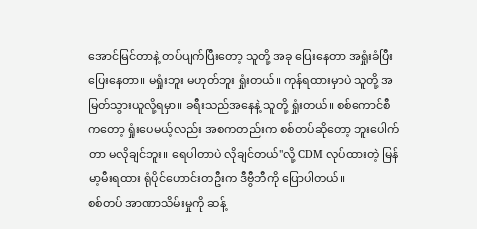အောင်မြင်တာနဲ့ တပ်ပျက်ပြီးတော့ သူတို့ အခု ပြေးနေတာ အရှုံးခံပြီး ပြေးနေတာ။ မရှုံးဘူး မဟုတ်ဘူး ရှုံးတယ်။ ကုန်ရထားမှာပဲ သူတို့ အမြတ်သွားယူလို့ရမှာ။ ခရီးသည်အနေနဲ့ သူတို့ ရှုံးတယ်။ စစ်ကောင်စီကတော့ ရှုံးပေမယ့်လည်း အစကတည်းက စစ်တပ်ဆိုတော့ ဘူးပေါက်တာ မလိုချင်ဘူး။ ရေပါတာပဲ လိုချင်တယ်"လို့ CDM လုပ်ထားတဲ့ မြန်မာ့မီးရထား ရုံပိုင်ဟောင်းတဦးက ဒီဗွီဘီကို ပြောပါတယ်။
စစ်တပ် အာဏာသိမ်းမှုကို ဆန့်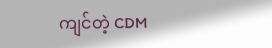ကျင်တဲ့ CDM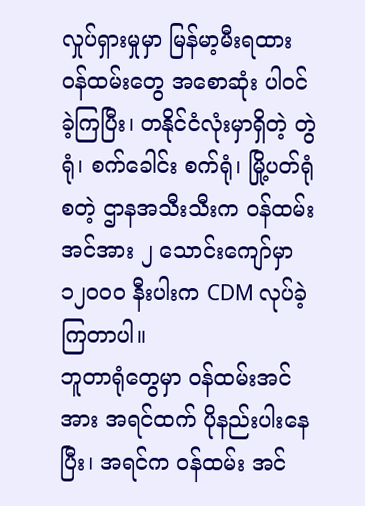လှုပ်ရှားမှုမှာ မြန်မာ့မီးရထား ဝန်ထမ်းတွေ အစောဆုံး ပါဝင်ခဲ့ကြပြီး၊ တနိုင်ငံလုံးမှာရှိတဲ့ တွဲရုံ၊ စက်ခေါင်း စက်ရုံ၊ မြို့ပတ်ရုံ စတဲ့ ဌာနအသီးသီးက ဝန်ထမ်းအင်အား ၂ သောင်းကျော်မှာ ၁၂၀၀၀ နီးပါးက CDM လုပ်ခဲ့ကြတာပါ။
ဘူတာရုံတွေမှာ ဝန်ထမ်းအင်အား အရင်ထက် ပိုနည်းပါးနေပြီး၊ အရင်က ဝန်ထမ်း အင်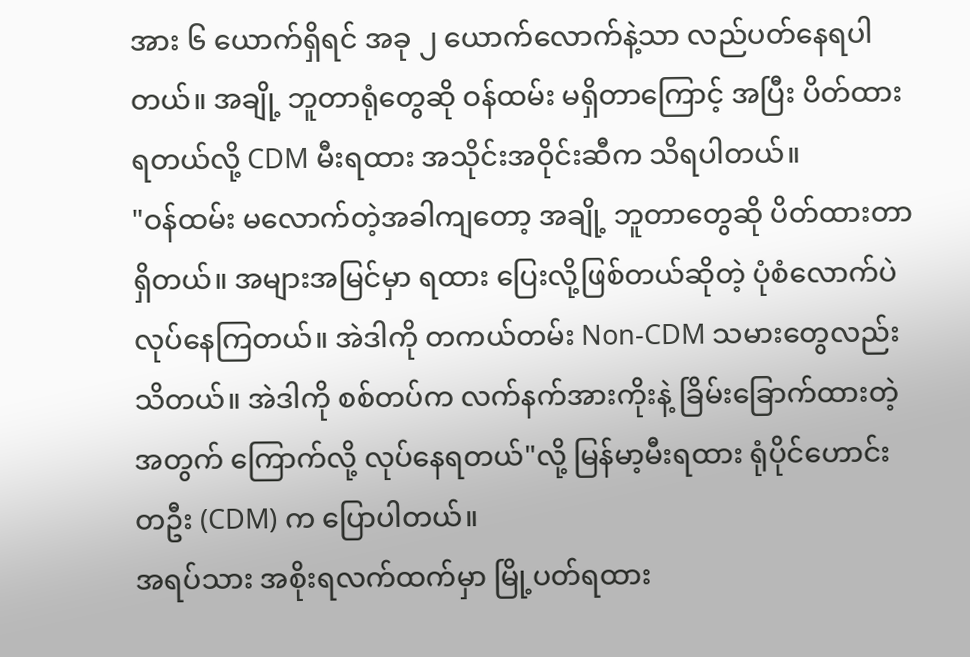အား ၆ ယောက်ရှိရင် အခု ၂ ယောက်လောက်နဲ့သာ လည်ပတ်နေရပါတယ်။ အချို့ ဘူတာရုံတွေဆို ဝန်ထမ်း မရှိတာကြောင့် အပြီး ပိတ်ထားရတယ်လို့ CDM မီးရထား အသိုင်းအဝိုင်းဆီက သိရပါတယ်။
"ဝန်ထမ်း မလောက်တဲ့အခါကျတော့ အချို့ ဘူတာတွေဆို ပိတ်ထားတာ ရှိတယ်။ အများအမြင်မှာ ရထား ပြေးလို့ဖြစ်တယ်ဆိုတဲ့ ပုံစံလောက်ပဲ လုပ်နေကြတယ်။ အဲဒါကို တကယ်တမ်း Non-CDM သမားတွေလည်း သိတယ်။ အဲဒါကို စစ်တပ်က လက်နက်အားကိုးနဲ့ ခြိမ်းခြောက်ထားတဲ့အတွက် ကြောက်လို့ လုပ်နေရတယ်"လို့ မြန်မာ့မီးရထား ရုံပိုင်ဟောင်းတဦး (CDM) က ပြောပါတယ်။
အရပ်သား အစိုးရလက်ထက်မှာ မြို့ပတ်ရထား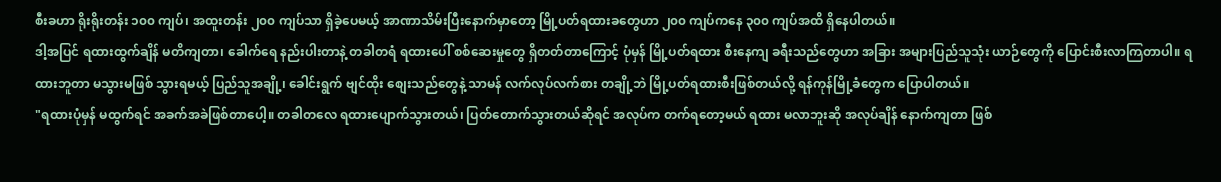စီးခဟာ ရိုးရိုးတန်း ၁၀၀ ကျပ်၊ အထူးတန်း ၂၀၀ ကျပ်သာ ရှိခဲ့ပေမယ့် အာဏာသိမ်းပြီးနောက်မှာတော့ မြို့ပတ်ရထားခတွေဟာ ၂၀၀ ကျပ်ကနေ ၃၀၀ ကျပ်အထိ ရှိနေပါတယ်။
ဒါ့အပြင် ရထားထွက်ချိန် မတိကျတာ၊ ခေါက်ရေ နည်းပါးတာနဲ့ တခါတရံ ရထားပေါ် စစ်ဆေးမှုတွေ ရှိတတ်တာကြောင့် ပုံမှန် မြို့ပတ်ရထား စီးနေကျ ခရီးသည်တွေဟာ အခြား အများပြည်သူသုံး ယာဉ်တွေကို ပြောင်းစီးလာကြတာပါ။ ရထားဘူတာ မသွားမဖြစ် သွားရမယ့် ပြည်သူအချို့၊ ခေါင်းရွက် ဗျင်ထိုး စျေးသည်တွေနဲ့ သာမန် လက်လုပ်လက်စား တချို့ဘဲ မြို့ပတ်ရထားစီးဖြစ်တယ်လို့ ရန်ကုန်မြို့ခံတွေက ပြောပါတယ်။
"ရထားပုံမှန် မထွက်ရင် အခက်အခဲဖြစ်တာပေါ့။ တခါတလေ ရထားပျောက်သွားတယ်၊ ပြတ်တောက်သွားတယ်ဆိုရင် အလုပ်က တက်ရတော့မယ် ရထား မလာဘူးဆို အလုပ်ချိန် နောက်ကျတာ ဖြစ်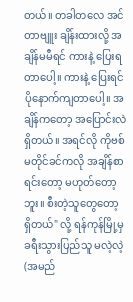တယ်။ တခါတလေ အင်တာဗျူး ချိန်းထားလို့ အချိန်မမီရင် ကားနဲ့ ပြေးရတာပေါ့။ ကားနဲ့ ပြေးရင် ပိုနောက်ကျတာပေါ့။ အချိန်ကတော့ အပြောင်းလဲရှိတယ်။ အရင်လို ကိုဗစ် မတိုင်ခင်ကလို အချိန်စာရင်းတော့ မဟုတ်တော့ဘူး။ စီးတဲ့သူတွေတော့ ရှိတယ်" လို့ ရန်ကုန်မြို့မှ ခရီးသွားပြည်သူ မလဲ့လဲ့ (အမည်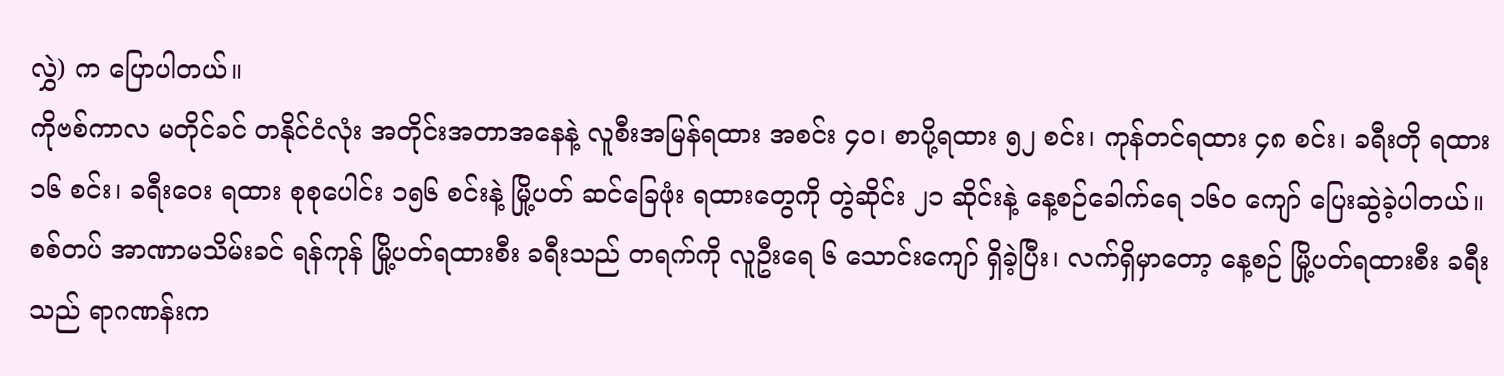လွှဲ) က ပြောပါတယ်။
ကိုဗစ်ကာလ မတိုင်ခင် တနိုင်ငံလုံး အတိုင်းအတာအနေနဲ့ လူစီးအမြန်ရထား အစင်း ၄၀၊ စာပို့ရထား ၅၂ စင်း၊ ကုန်တင်ရထား ၄၈ စင်း၊ ခရီးတို ရထား ၁၆ စင်း၊ ခရီးဝေး ရထား စုစုပေါင်း ၁၅၆ စင်းနဲ့ မြို့ပတ် ဆင်ခြေဖုံး ရထားတွေကို တွဲဆိုင်း ၂၁ ဆိုင်းနဲ့ နေ့စဉ်ခေါက်ရေ ၁၆၀ ကျော် ပြေးဆွဲခဲ့ပါတယ်။
စစ်တပ် အာဏာမသိမ်းခင် ရန်ကုန် မြို့ပတ်ရထားစီး ခရီးသည် တရက်ကို လူဦးရေ ၆ သောင်းကျော် ရှိခဲ့ပြီး၊ လက်ရှိမှာတော့ နေ့စဉ် မြို့ပတ်ရထားစီး ခရီးသည် ရာဂဏန်းက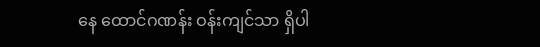နေ ထောင်ဂဏန်း ဝန်းကျင်သာ ရှိပါ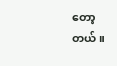တော့တယ်။